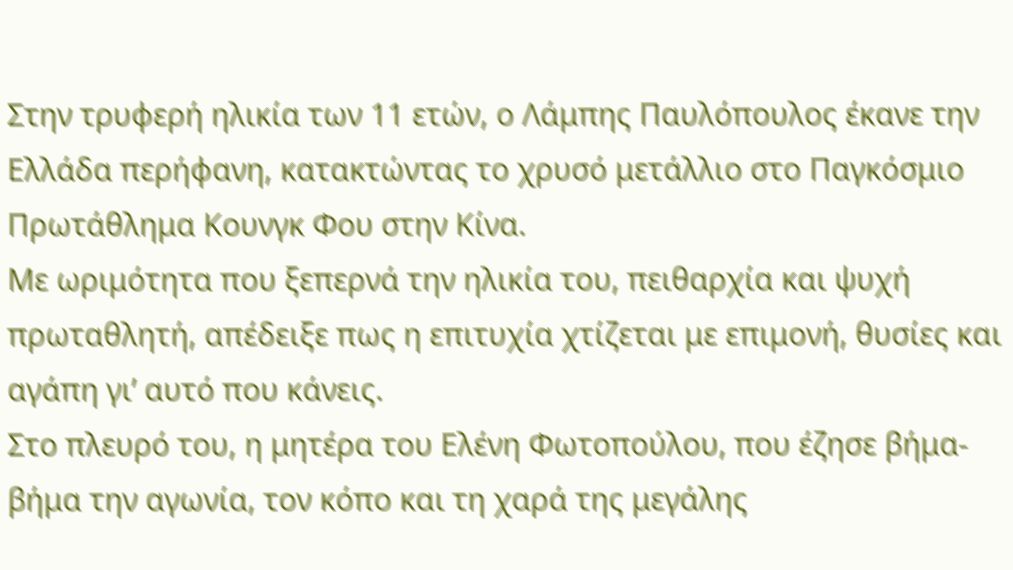Στην τρυφερή ηλικία των 11 ετών, ο Λάμπης Παυλόπουλος έκανε την Ελλάδα περήφανη, κατακτώντας το χρυσό μετάλλιο στο Παγκόσμιο Πρωτάθλημα Κουνγκ Φου στην Κίνα.
Με ωριμότητα που ξεπερνά την ηλικία του, πειθαρχία και ψυχή πρωταθλητή, απέδειξε πως η επιτυχία χτίζεται με επιμονή, θυσίες και αγάπη γι’ αυτό που κάνεις.
Στο πλευρό του, η μητέρα του Ελένη Φωτοπούλου, που έζησε βήμα-βήμα την αγωνία, τον κόπο και τη χαρά της μεγάλης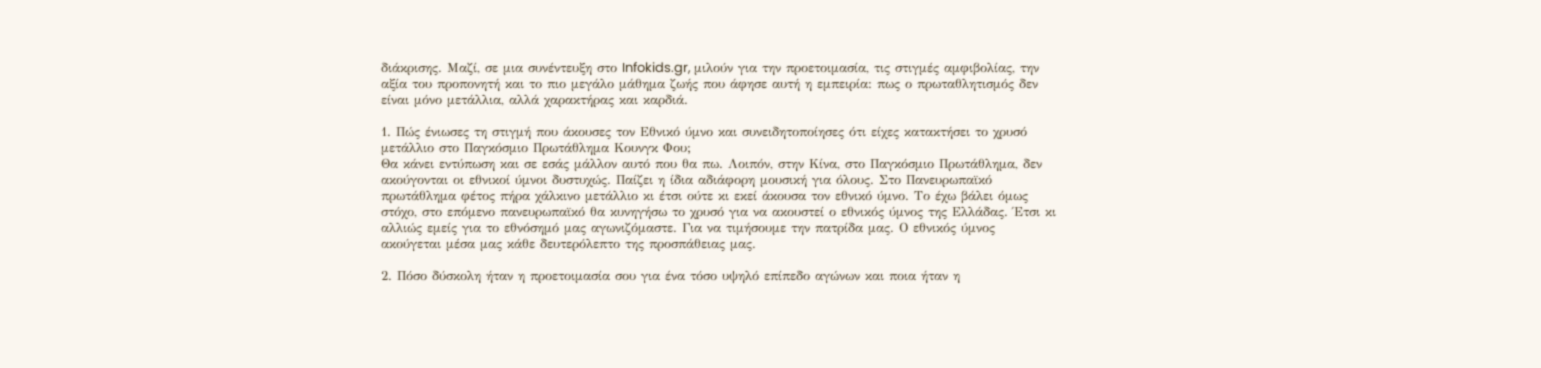διάκρισης. Μαζί, σε μια συνέντευξη στο Infokids.gr, μιλούν για την προετοιμασία, τις στιγμές αμφιβολίας, την αξία του προπονητή και το πιο μεγάλο μάθημα ζωής που άφησε αυτή η εμπειρία: πως ο πρωταθλητισμός δεν είναι μόνο μετάλλια, αλλά χαρακτήρας και καρδιά.

1. Πώς ένιωσες τη στιγμή που άκουσες τον Εθνικό ύμνο και συνειδητοποίησες ότι είχες κατακτήσει το χρυσό μετάλλιο στο Παγκόσμιο Πρωτάθλημα Κουνγκ Φου;
Θα κάνει εντύπωση και σε εσάς μάλλον αυτό που θα πω. Λοιπόν, στην Κίνα, στο Παγκόσμιο Πρωτάθλημα, δεν ακούγονται οι εθνικοί ύμνοι δυστυχώς. Παίζει η ίδια αδιάφορη μουσική για όλους. Στο Πανευρωπαϊκό πρωτάθλημα φέτος πήρα χάλκινο μετάλλιο κι έτσι ούτε κι εκεί άκουσα τον εθνικό ύμνο. Το έχω βάλει όμως στόχο, στο επόμενο πανευρωπαϊκό θα κυνηγήσω το χρυσό για να ακουστεί ο εθνικός ύμνος της Ελλάδας. Έτσι κι αλλιώς εμείς για το εθνόσημό μας αγωνιζόμαστε. Για να τιμήσουμε την πατρίδα μας. Ο εθνικός ύμνος ακούγεται μέσα μας κάθε δευτερόλεπτο της προσπάθειας μας.

2. Πόσο δύσκολη ήταν η προετοιμασία σου για ένα τόσο υψηλό επίπεδο αγώνων και ποια ήταν η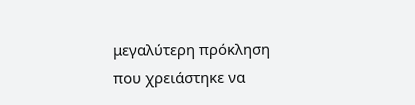μεγαλύτερη πρόκληση που χρειάστηκε να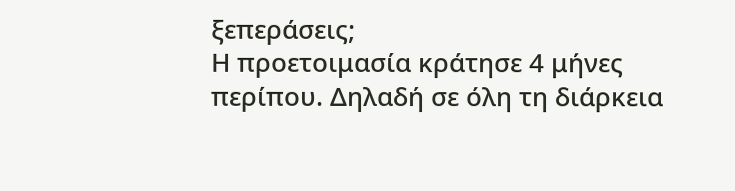ξεπεράσεις;
Η προετοιμασία κράτησε 4 μήνες περίπου. Δηλαδή σε όλη τη διάρκεια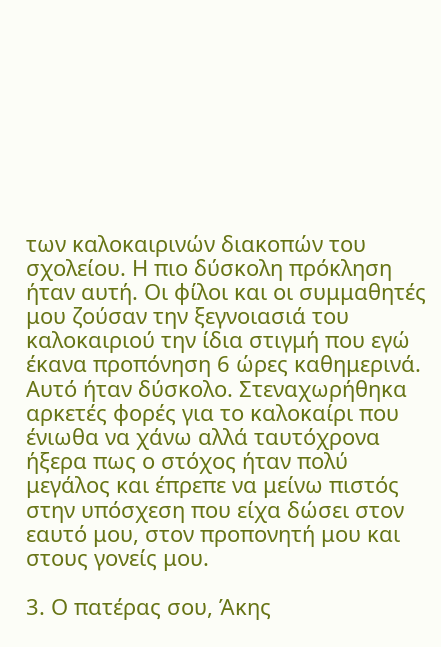των καλοκαιρινών διακοπών του σχολείου. Η πιο δύσκολη πρόκληση ήταν αυτή. Οι φίλοι και οι συμμαθητές μου ζούσαν την ξεγνοιασιά του καλοκαιριού την ίδια στιγμή που εγώ έκανα προπόνηση 6 ώρες καθημερινά. Αυτό ήταν δύσκολο. Στεναχωρήθηκα αρκετές φορές για το καλοκαίρι που ένιωθα να χάνω αλλά ταυτόχρονα ήξερα πως ο στόχος ήταν πολύ μεγάλος και έπρεπε να μείνω πιστός στην υπόσχεση που είχα δώσει στον εαυτό μου, στον προπονητή μου και στους γονείς μου.

3. Ο πατέρας σου, Άκης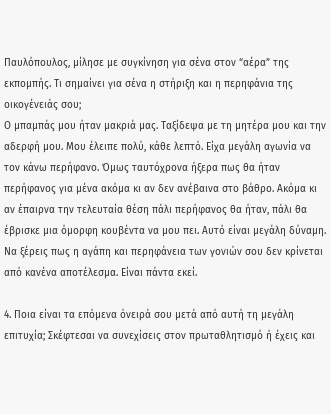Παυλόπουλος, μίλησε με συγκίνηση για σένα στον “αέρα” της εκπομπής. Τι σημαίνει για σένα η στήριξη και η περηφάνια της οικογένειάς σου;
Ο μπαμπάς μου ήταν μακριά μας. Ταξίδεψα με τη μητέρα μου και την αδερφή μου. Μου έλειπε πολύ, κάθε λεπτό. Είχα μεγάλη αγωνία να τον κάνω περήφανο. Όμως ταυτόχρονα ήξερα πως θα ήταν περήφανος για μένα ακόμα κι αν δεν ανέβαινα στο βάθρο. Ακόμα κι αν έπαιρνα την τελευταία θέση πάλι περήφανος θα ήταν, πάλι θα έβρισκε μια όμορφη κουβέντα να μου πει. Αυτό είναι μεγάλη δύναμη. Να ξέρεις πως η αγάπη και περηφάνεια των γονιών σου δεν κρίνεται από κανένα αποτέλεσμα. Είναι πάντα εκεί.

4. Ποια είναι τα επόμενα όνειρά σου μετά από αυτή τη μεγάλη επιτυχία; Σκέφτεσαι να συνεχίσεις στον πρωταθλητισμό ή έχεις και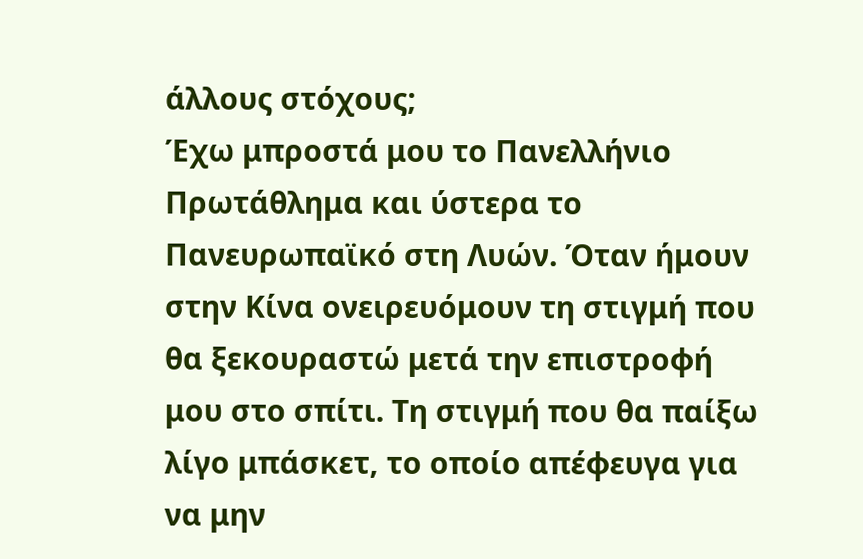άλλους στόχους;
Έχω μπροστά μου το Πανελλήνιο Πρωτάθλημα και ύστερα το Πανευρωπαϊκό στη Λυών. Όταν ήμουν στην Κίνα ονειρευόμουν τη στιγμή που θα ξεκουραστώ μετά την επιστροφή μου στο σπίτι. Τη στιγμή που θα παίξω λίγο μπάσκετ, το οποίο απέφευγα για να μην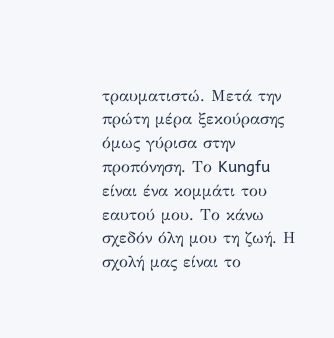τραυματιστώ. Μετά την πρώτη μέρα ξεκούρασης όμως γύρισα στην προπόνηση. Το Kungfu είναι ένα κομμάτι του εαυτού μου. Το κάνω σχεδόν όλη μου τη ζωή. Η σχολή μας είναι το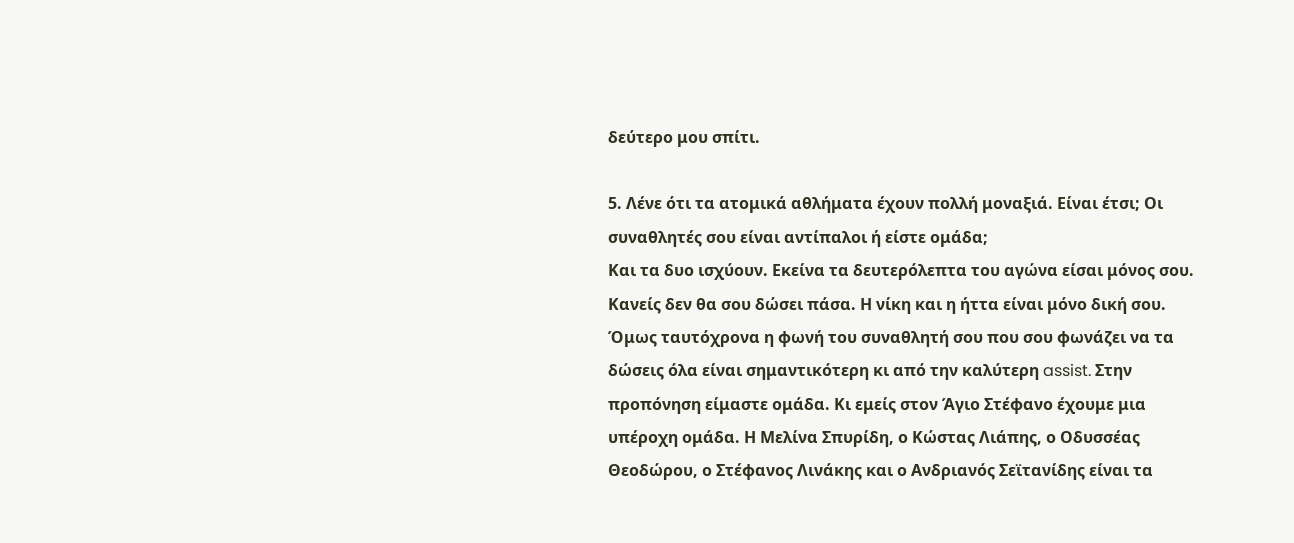δεύτερο μου σπίτι.

5. Λένε ότι τα ατομικά αθλήματα έχουν πολλή μοναξιά. Είναι έτσι; Οι συναθλητές σου είναι αντίπαλοι ή είστε ομάδα;
Και τα δυο ισχύουν. Εκείνα τα δευτερόλεπτα του αγώνα είσαι μόνος σου. Κανείς δεν θα σου δώσει πάσα. Η νίκη και η ήττα είναι μόνο δική σου. Όμως ταυτόχρονα η φωνή του συναθλητή σου που σου φωνάζει να τα δώσεις όλα είναι σημαντικότερη κι από την καλύτερη assist. Στην προπόνηση είμαστε ομάδα. Κι εμείς στον Άγιο Στέφανο έχουμε μια υπέροχη ομάδα. Η Μελίνα Σπυρίδη, ο Κώστας Λιάπης, ο Οδυσσέας Θεοδώρου, ο Στέφανος Λινάκης και ο Ανδριανός Σεϊτανίδης είναι τα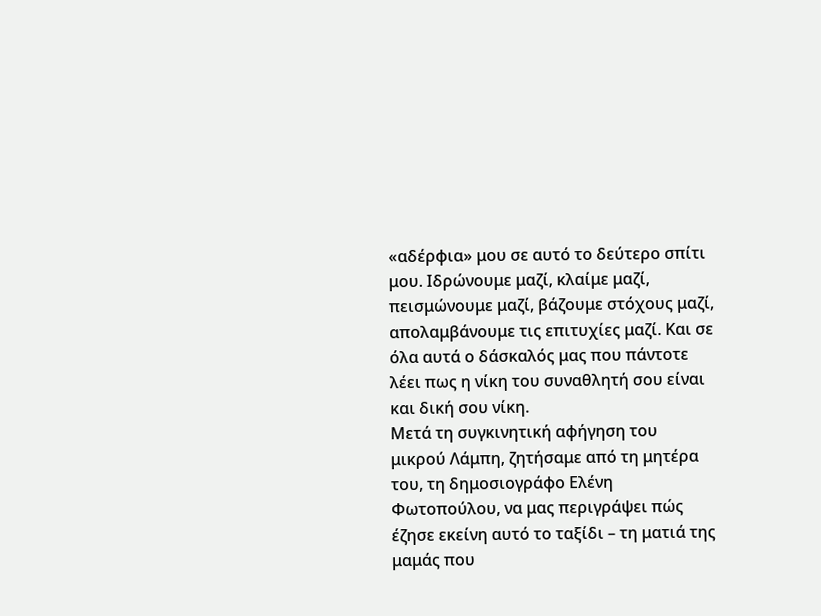«αδέρφια» μου σε αυτό το δεύτερο σπίτι μου. Ιδρώνουμε μαζί, κλαίμε μαζί, πεισμώνουμε μαζί, βάζουμε στόχους μαζί, απολαμβάνουμε τις επιτυχίες μαζί. Και σε όλα αυτά ο δάσκαλός μας που πάντοτε λέει πως η νίκη του συναθλητή σου είναι και δική σου νίκη.
Μετά τη συγκινητική αφήγηση του μικρού Λάμπη, ζητήσαμε από τη μητέρα του, τη δημοσιογράφο Ελένη Φωτοπούλου, να μας περιγράψει πώς έζησε εκείνη αυτό το ταξίδι – τη ματιά της μαμάς που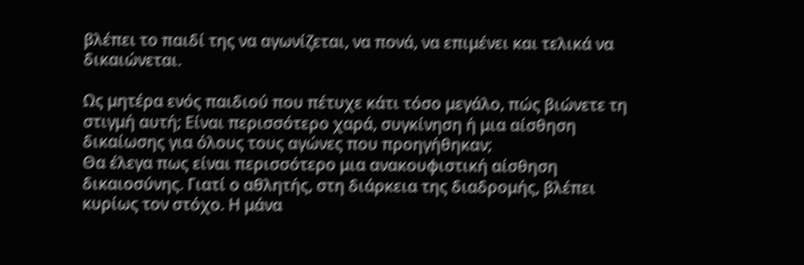βλέπει το παιδί της να αγωνίζεται, να πονά, να επιμένει και τελικά να δικαιώνεται.

Ως μητέρα ενός παιδιού που πέτυχε κάτι τόσο μεγάλο, πώς βιώνετε τη στιγμή αυτή; Είναι περισσότερο χαρά, συγκίνηση ή μια αίσθηση δικαίωσης για όλους τους αγώνες που προηγήθηκαν;
Θα έλεγα πως είναι περισσότερο μια ανακουφιστική αίσθηση δικαιοσύνης. Γιατί ο αθλητής, στη διάρκεια της διαδρομής, βλέπει κυρίως τον στόχο. Η μάνα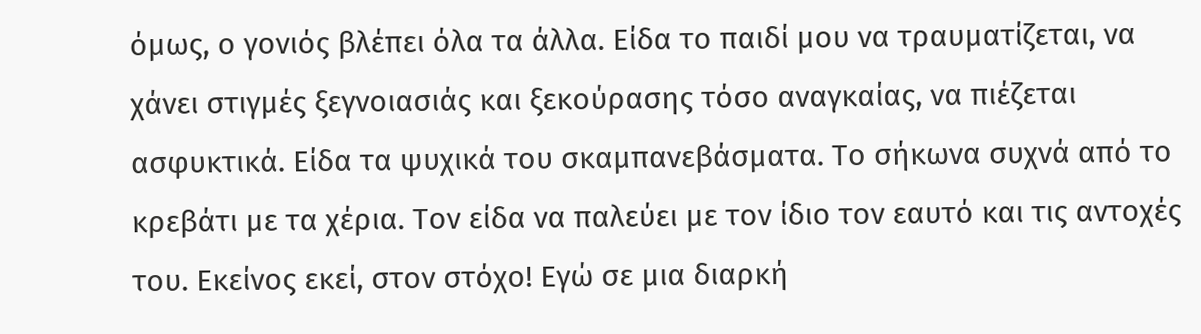όμως, ο γονιός βλέπει όλα τα άλλα. Είδα το παιδί μου να τραυματίζεται, να χάνει στιγμές ξεγνοιασιάς και ξεκούρασης τόσο αναγκαίας, να πιέζεται ασφυκτικά. Είδα τα ψυχικά του σκαμπανεβάσματα. Το σήκωνα συχνά από το κρεβάτι με τα χέρια. Τον είδα να παλεύει με τον ίδιο τον εαυτό και τις αντοχές του. Εκείνος εκεί, στον στόχο! Εγώ σε μια διαρκή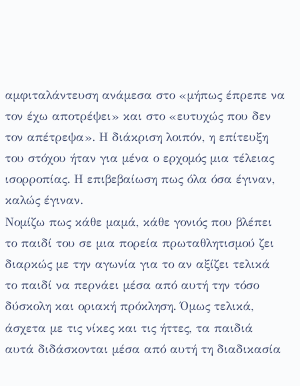αμφιταλάντευση ανάμεσα στο «μήπως έπρεπε να τον έχω αποτρέψει» και στο «ευτυχώς που δεν τον απέτρεψα». Η διάκριση λοιπόν, η επίτευξη του στόχου ήταν για μένα ο ερχομός μια τέλειας ισορροπίας. Η επιβεβαίωση πως όλα όσα έγιναν, καλώς έγιναν.
Νομίζω πως κάθε μαμά, κάθε γονιός που βλέπει το παιδί του σε μια πορεία πρωταθλητισμού ζει διαρκώς με την αγωνία για το αν αξίζει τελικά το παιδί να περνάει μέσα από αυτή την τόσο δύσκολη και οριακή πρόκληση. Όμως τελικά, άσχετα με τις νίκες και τις ήττες, τα παιδιά αυτά διδάσκονται μέσα από αυτή τη διαδικασία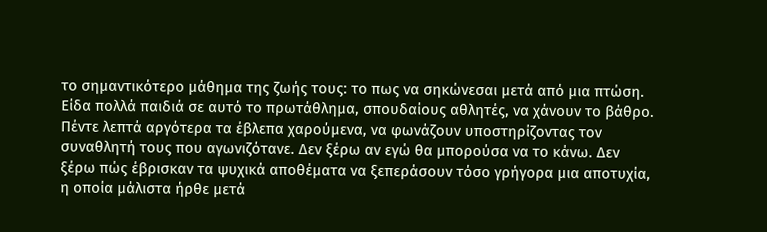το σημαντικότερο μάθημα της ζωής τους: το πως να σηκώνεσαι μετά από μια πτώση. Είδα πολλά παιδιά σε αυτό το πρωτάθλημα, σπουδαίους αθλητές, να χάνουν το βάθρο. Πέντε λεπτά αργότερα τα έβλεπα χαρούμενα, να φωνάζουν υποστηρίζοντας τον συναθλητή τους που αγωνιζότανε. Δεν ξέρω αν εγώ θα μπορούσα να το κάνω. Δεν ξέρω πώς έβρισκαν τα ψυχικά αποθέματα να ξεπεράσουν τόσο γρήγορα μια αποτυχία, η οποία μάλιστα ήρθε μετά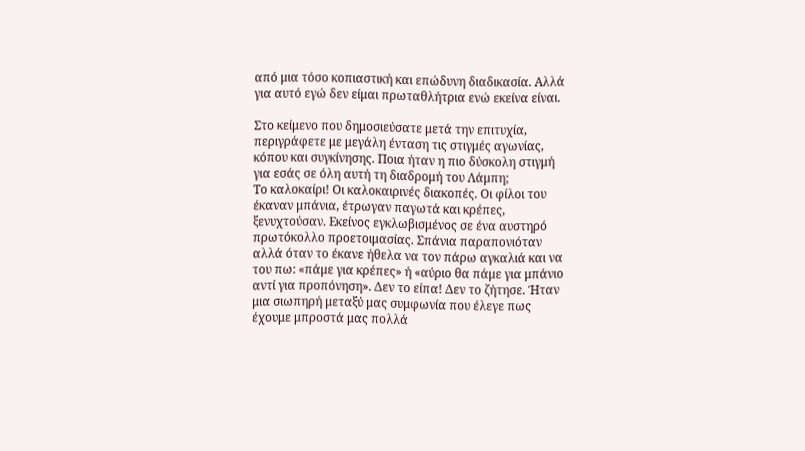από μια τόσο κοπιαστική και επώδυνη διαδικασία. Αλλά για αυτό εγώ δεν είμαι πρωταθλήτρια ενώ εκείνα είναι.

Στο κείμενο που δημοσιεύσατε μετά την επιτυχία, περιγράφετε με μεγάλη ένταση τις στιγμές αγωνίας, κόπου και συγκίνησης. Ποια ήταν η πιο δύσκολη στιγμή για εσάς σε όλη αυτή τη διαδρομή του Λάμπη;
Το καλοκαίρι! Οι καλοκαιρινές διακοπές. Οι φίλοι του έκαναν μπάνια, έτρωγαν παγωτά και κρέπες, ξενυχτούσαν. Εκείνος εγκλωβισμένος σε ένα αυστηρό πρωτόκολλο προετοιμασίας. Σπάνια παραπονιόταν αλλά όταν το έκανε ήθελα να τον πάρω αγκαλιά και να του πω: «πάμε για κρέπες» ή «αύριο θα πάμε για μπάνιο αντί για προπόνηση». Δεν το είπα! Δεν το ζήτησε. Ήταν μια σιωπηρή μεταξύ μας συμφωνία που έλεγε πως έχουμε μπροστά μας πολλά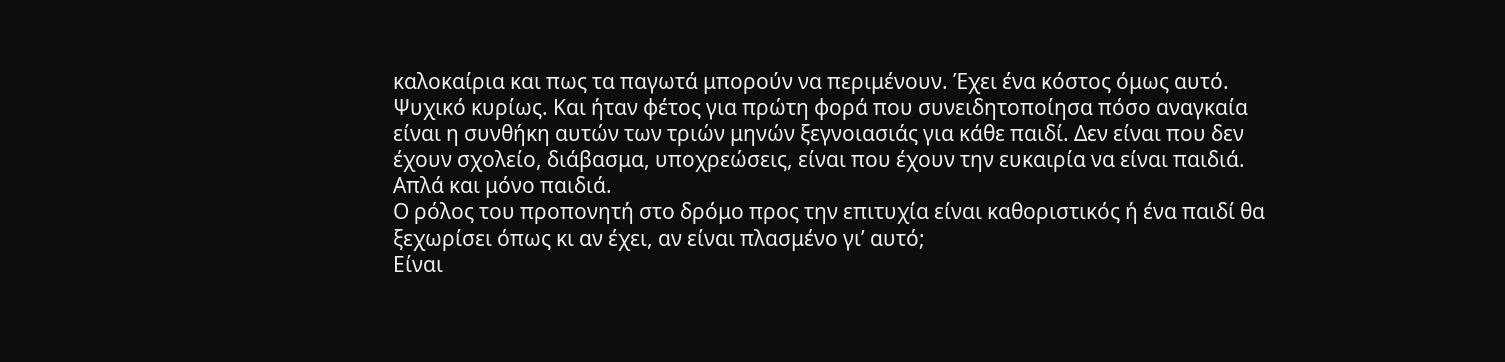καλοκαίρια και πως τα παγωτά μπορούν να περιμένουν. Έχει ένα κόστος όμως αυτό. Ψυχικό κυρίως. Και ήταν φέτος για πρώτη φορά που συνειδητοποίησα πόσο αναγκαία είναι η συνθήκη αυτών των τριών μηνών ξεγνοιασιάς για κάθε παιδί. Δεν είναι που δεν έχουν σχολείο, διάβασμα, υποχρεώσεις, είναι που έχουν την ευκαιρία να είναι παιδιά. Απλά και μόνο παιδιά.
Ο ρόλος του προπονητή στο δρόμο προς την επιτυχία είναι καθοριστικός ή ένα παιδί θα ξεχωρίσει όπως κι αν έχει, αν είναι πλασμένο γι’ αυτό;
Είναι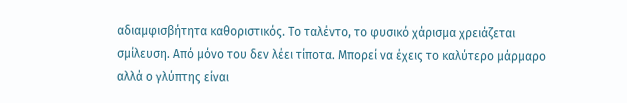αδιαμφισβήτητα καθοριστικός. Το ταλέντο, το φυσικό χάρισμα χρειάζεται σμίλευση. Από μόνο του δεν λέει τίποτα. Μπορεί να έχεις το καλύτερο μάρμαρο αλλά ο γλύπτης είναι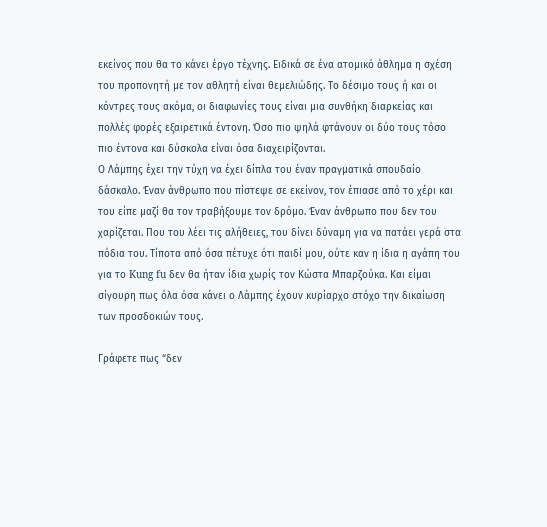εκείνος που θα το κάνει έργο τέχνης. Ειδικά σε ένα ατομικό άθλημα η σχέση του προπονητή με τον αθλητή είναι θεμελιώδης. Το δέσιμο τους ή και οι κόντρες τους ακόμα, οι διαφωνίες τους είναι μια συνθήκη διαρκείας και πολλές φορές εξαιρετικά έντονη. Όσο πιο ψηλά φτάνουν οι δύο τους τόσο πιο έντονα και δύσκολα είναι όσα διαχειρίζονται.
Ο Λάμπης έχει την τύχη να έχει δίπλα του έναν πραγματικά σπουδαίο δάσκαλο. Έναν άνθρωπο που πίστεψε σε εκείνον, τον έπιασε από το χέρι και του είπε μαζί θα τον τραβήξουμε τον δρόμο. Έναν άνθρωπο που δεν του χαρίζεται. Που του λέει τις αλήθειες, του δίνει δύναμη για να πατάει γερά στα πόδια του. Τίποτα από όσα πέτυχε ότι παιδί μου, ούτε καν η ίδια η αγάπη του για το Kung fu δεν θα ήταν ίδια χωρίς τον Κώστα Μπαρζούκα. Και είμαι σίγουρη πως όλα όσα κάνει ο Λάμπης έχουν κυρίαρχο στόχο την δικαίωση των προσδοκιών τους.

Γράφετε πως “δεν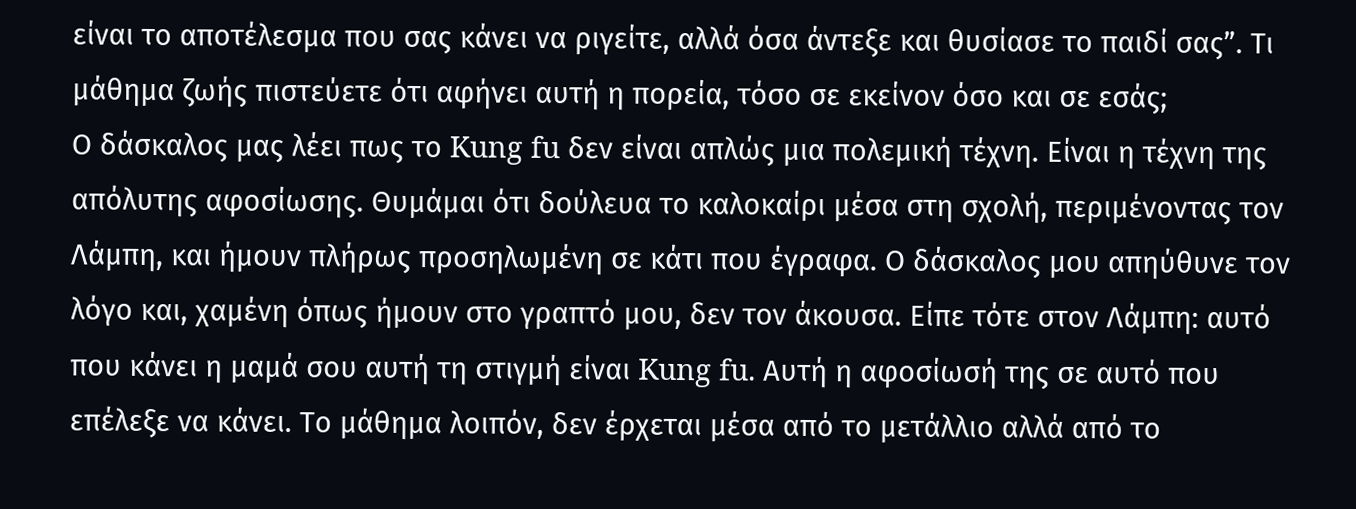είναι το αποτέλεσμα που σας κάνει να ριγείτε, αλλά όσα άντεξε και θυσίασε το παιδί σας”. Τι μάθημα ζωής πιστεύετε ότι αφήνει αυτή η πορεία, τόσο σε εκείνον όσο και σε εσάς;
Ο δάσκαλος μας λέει πως το Kung fu δεν είναι απλώς μια πολεμική τέχνη. Είναι η τέχνη της απόλυτης αφοσίωσης. Θυμάμαι ότι δούλευα το καλοκαίρι μέσα στη σχολή, περιμένοντας τον Λάμπη, και ήμουν πλήρως προσηλωμένη σε κάτι που έγραφα. Ο δάσκαλος μου απηύθυνε τον λόγο και, χαμένη όπως ήμουν στο γραπτό μου, δεν τον άκουσα. Είπε τότε στον Λάμπη: αυτό που κάνει η μαμά σου αυτή τη στιγμή είναι Kung fu. Αυτή η αφοσίωσή της σε αυτό που επέλεξε να κάνει. Το μάθημα λοιπόν, δεν έρχεται μέσα από το μετάλλιο αλλά από το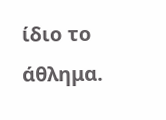ίδιο το άθλημα.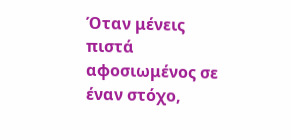Όταν μένεις πιστά αφοσιωμένος σε έναν στόχο,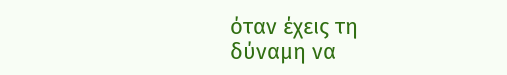όταν έχεις τη δύναμη να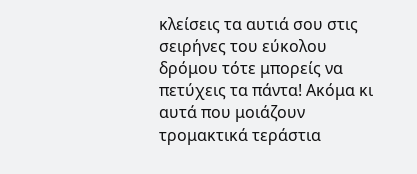κλείσεις τα αυτιά σου στις σειρήνες του εύκολου δρόμου τότε μπορείς να πετύχεις τα πάντα! Ακόμα κι αυτά που μοιάζουν τρομακτικά τεράστια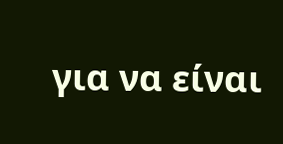για να είναι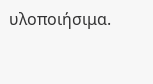υλοποιήσιμα.